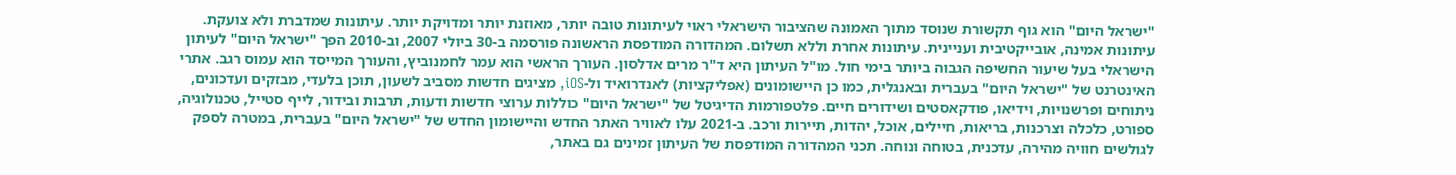"ישראל היום" הוא גוף תקשורת שנוסד מתוך האמונה שהציבור הישראלי ראוי לעיתונות טובה יותר, מאוזנת יותר ומדויקת יותר. עיתונות שמדברת ולא צועקת. עיתונות אמינה, אובייקטיבית ועניינית. עיתונות אחרת וללא תשלום. המהדורה המודפסת הראשונה פורסמה ב-30 ביולי 2007, וב-2010 הפך "ישראל היום" לעיתון הישראלי בעל שיעור החשיפה הגבוה ביותר בימי חול. מו"ל העיתון היא ד"ר מרים אדלסון. העורך הראשי הוא עמר לחמנוביץ, והעורך המייסד הוא עמוס רגב. אתרי האינטרנט של "ישראל היום" בעברית ובאנגלית, כמו כן היישומונים (אפליקציות) לאנדרואיד ול-iOS, מציגים חדשות מסביב לשעון, תוכן בלעדי, מבזקים ועדכונים, ניתוחים ופרשנויות, וידיאו, פודקאסטים ושידורים חיים. פלטפורמות הדיגיטל של "ישראל היום" כוללות ערוצי חדשות ודעות, תרבות ובידור, לייף סטייל, טכנולוגיה, ספורט, כלכלה וצרכנות, בריאות, חיילים, אוכל, יהדות, תיירות ורכב. ב-2021 עלו לאוויר האתר החדש והיישומון החדש של "ישראל היום" בעברית, במטרה לספק לגולשים חוויה מהירה, עדכנית, בטוחה ונוחה. תכני המהדורה המודפסת של העיתון זמינים גם באתר,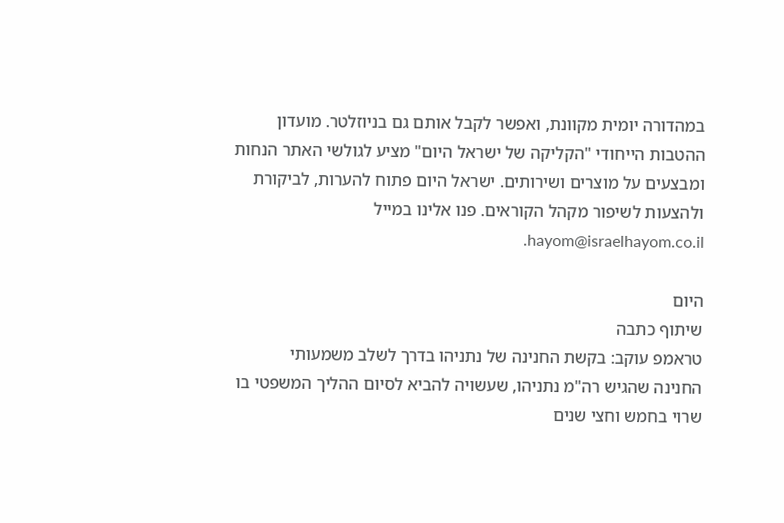במהדורה יומית מקוונת, ואפשר לקבל אותם גם בניוזלטר. מועדון ההטבות הייחודי "הקליקה של ישראל היום" מציע לגולשי האתר הנחות ומבצעים על מוצרים ושירותים. ישראל היום פתוח להערות, לביקורת ולהצעות לשיפור מקהל הקוראים. פנו אלינו במייל hayom@israelhayom.co.il.

היום
שיתוף כתבה
טראמפ עוקב: בקשת החנינה של נתניהו בדרך לשלב משמעותי
החנינה שהגיש רה"מ נתניהו, שעשויה להביא לסיום ההליך המשפטי בו שרוי בחמש וחצי שנים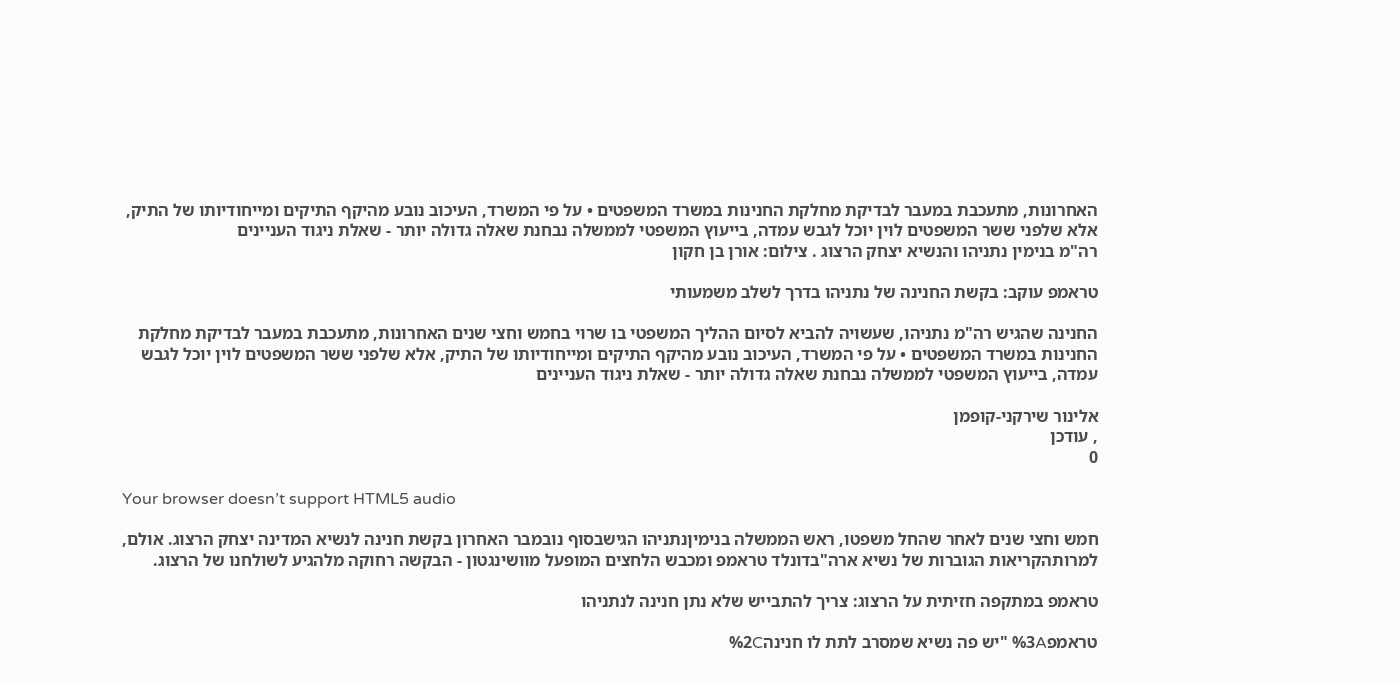האחרונות, מתעכבת במעבר לבדיקת מחלקת החנינות במשרד המשפטים • על פי המשרד, העיכוב נובע מהיקף התיקים ומייחודיותו של התיק, אלא שלפני ששר המשפטים לוין יוכל לגבש עמדה, בייעוץ המשפטי לממשלה נבחנת שאלה גדולה יותר - שאלת ניגוד העניינים
רה"מ בנימין נתניהו והנשיא יצחק הרצוג . צילום: אורן בן חקון

טראמפ עוקב: בקשת החנינה של נתניהו בדרך לשלב משמעותי

החנינה שהגיש רה"מ נתניהו, שעשויה להביא לסיום ההליך המשפטי בו שרוי בחמש וחצי שנים האחרונות, מתעכבת במעבר לבדיקת מחלקת החנינות במשרד המשפטים • על פי המשרד, העיכוב נובע מהיקף התיקים ומייחודיותו של התיק, אלא שלפני ששר המשפטים לוין יוכל לגבש עמדה, בייעוץ המשפטי לממשלה נבחנת שאלה גדולה יותר - שאלת ניגוד העניינים

אלינור שירקני-קופמן
, עודכן
0

Your browser doesn’t support HTML5 audio

חמש וחצי שנים לאחר שהחל משפטו, ראש הממשלה בנימיןנתניהו הגישבסוף נובמבר האחרון בקשת חנינה לנשיא המדינה יצחק הרצוג. אולם, למרותהקריאות הגוברות של נשיא ארה"בדונלד טראמפ ומכבש הלחצים המופעל מוושינגטון - הבקשה רחוקה מלהגיע לשולחנו של הרצוג.

טראמפ במתקפה חזיתית על הרצוג: צריך להתבייש שלא נתן חנינה לנתניהו

טראמפ%3A "יש פה נשיא שמסרב לתת לו חנינה%2C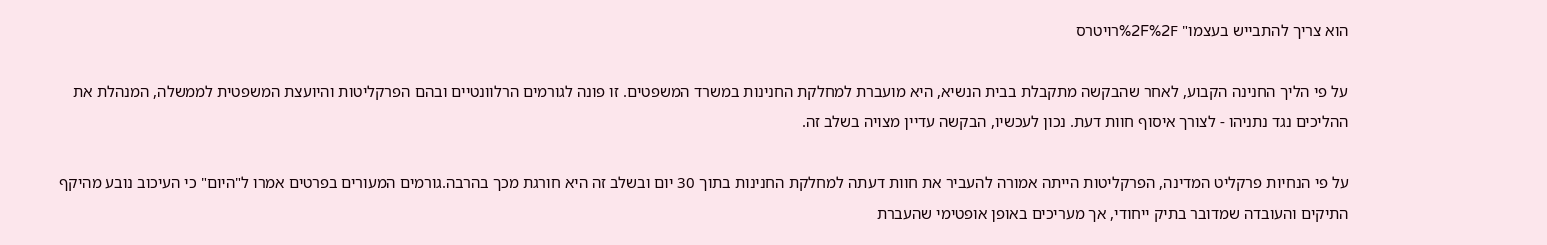הוא צריך להתבייש בעצמו" %2F%2Fרויטרס

על פי הליך החנינה הקבוע, לאחר שהבקשה מתקבלת בבית הנשיא, היא מועברת למחלקת החנינות במשרד המשפטים. זו פונה לגורמים הרלוונטיים ובהם הפרקליטות והיועצת המשפטית לממשלה, המנהלת את ההליכים נגד נתניהו - לצורך איסוף חוות דעת. נכון לעכשיו, הבקשה עדיין מצויה בשלב זה.

על פי הנחיות פרקליט המדינה, הפרקליטות הייתה אמורה להעביר את חוות דעתה למחלקת החנינות בתוך 30 יום ובשלב זה היא חורגת מכך בהרבה.גורמים המעורים בפרטים אמרו ל"היום" כי העיכוב נובע מהיקף התיקים והעובדה שמדובר בתיק ייחודי, אך מעריכים באופן אופטימי שהעברת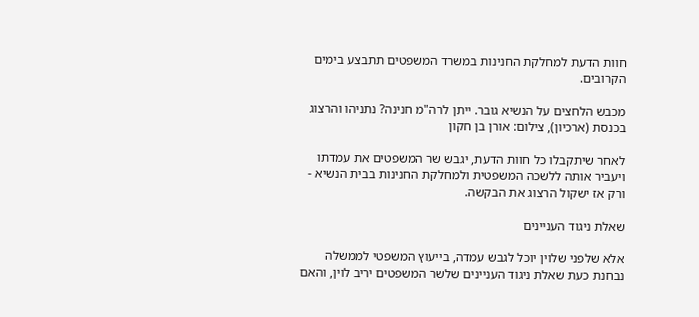חוות הדעת למחלקת החנינות במשרד המשפטים תתבצע בימים הקרובים.

מכבש הלחצים על הנשיא גובר. ייתן לרה"מ חנינה? נתניהו והרצוג בכנסת (ארכיון), צילום: אורן בן חקון

לאחר שיתקבלו כל חוות הדעת, יגבש שר המשפטים את עמדתו ויעביר אותה ללשכה המשפטית ולמחלקת החנינות בבית הנשיא - ורק אז ישקול הרצוג את הבקשה.

שאלת ניגוד העניינים

אלא שלפני שלוין יוכל לגבש עמדה, בייעוץ המשפטי לממשלה נבחנת כעת שאלת ניגוד העניינים שלשר המשפטים יריב לוין, והאם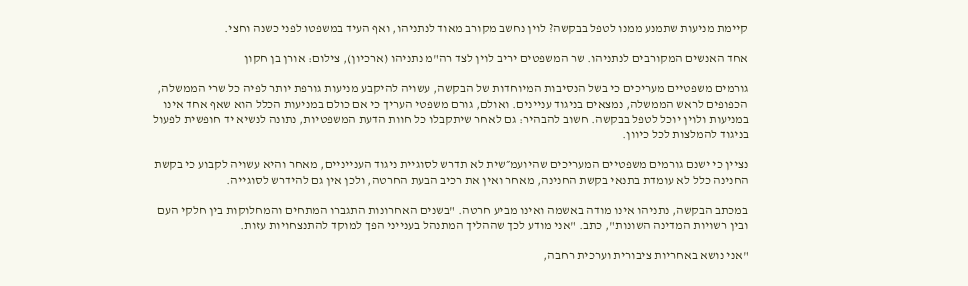קיימת מניעות שתמנע ממנו לטפל בבקשה? לוין נחשב מקורב מאוד לנתניהו, ואף העיד במשפטו לפני כשנה וחצי.

אחד האנשים המקורבים לנתניהו. שר המשפטים יריב לוין לצד רה"מ נתניהו (ארכיון), צילום: אורן בן חקון

גורמים משפטיים מעריכים כי בשל הנסיבות המיוחדות של הבקשה, עשויה להיקבע מניעות גורפת יותר לפיה כל שרי הממשלה, הכפופים לראש הממשלה, נמצאים בניגוד עניינים. ואולם, גורם משפטי העריך כי אם כולם במניעות הכלל הוא שאף אחד אינו במניעות ולוין יוכל לטפל בבקשה. חשוב להבהיר: גם לאחר שיתקבלו כל חוות הדעת המשפטיות, נתונה לנשיא יד חופשית לפעול בניגוד להמלצות לכל כיוון.

נציין כי ישנם גורמים משפטיים המעריכים שהיועמ״שית לא תדרש לסוגיית ניגוד הענייניים, מאחר והיא עשויה לקבוע כי בקשת החנינה כלל לא עומדת בתנאי בקשת החנינה, מאחר ואין את רכיב הבעת החרטה, ולכן אין גם להידרש לסוגייה.

במכתב הבקשה, נתניהו אינו מודה באשמה ואינו מביע חרטה. "בשנים האחרונות התגברו המתחים והמחלוקות בין חלקי העם ובין רשויות המדינה השונות", כתב. "אני מודע לכך שההליך המתנהל בענייני הפך למוקד להתנצחויות עזות.

"אני נושא באחריות ציבורית וערכית רחבה,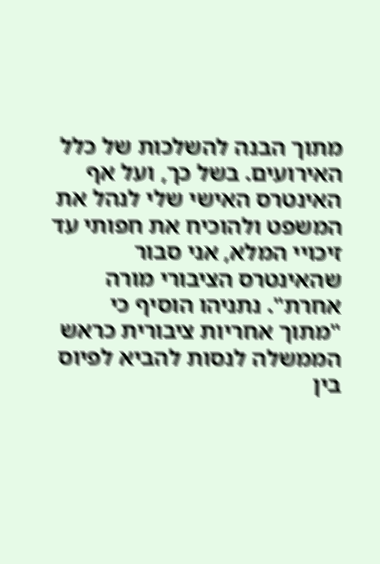מתוך הבנה להשלכות של כלל האירועים. בשל כך, ועל אף האינטרס האישי שלי לנהל את המשפט ולהוכיח את חפותי עד זיכויי המלא, אני סבור שהאינטרס הציבורי מורה אחרת". נתניהו הוסיף כי "מתוך אחריות ציבורית כראש הממשלה לנסות להביא לפיוס בין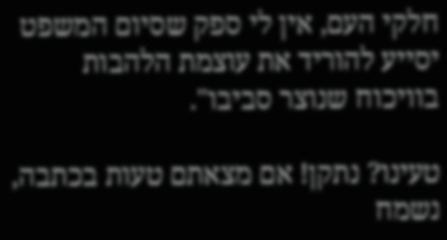חלקי העם, אין לי ספק שסיום המשפט יסייע להוריד את עוצמת הלהבות בוויכוח שנוצר סביבו".

טעינו? נתקן! אם מצאתם טעות בכתבה, נשמח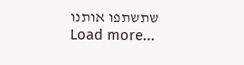שתשתפו אותנו
Load more...